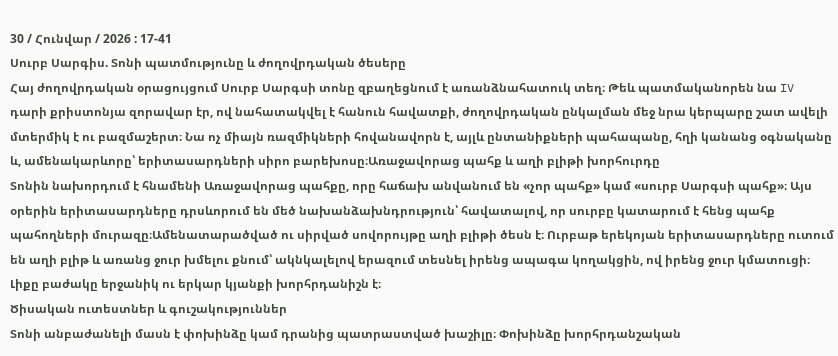30 / Հունվար / 2026 : 17-41
Սուրբ Սարգիս. Տոնի պատմությունը և ժողովրդական ծեսերը
Հայ ժողովրդական օրացույցում Սուրբ Սարգսի տոնը զբաղեցնում է առանձնահատուկ տեղ։ Թեև պատմականորեն նա IV դարի քրիստոնյա զորավար էր, ով նահատակվել է հանուն հավատքի, ժողովրդական ընկալման մեջ նրա կերպարը շատ ավելի մտերմիկ է ու բազմաշերտ։ Նա ոչ միայն ռազմիկների հովանավորն է, այլև ընտանիքների պահապանը, հղի կանանց օգնականը և, ամենակարևորը՝ երիտասարդների սիրո բարեխոսը։Առաջավորաց պահք և աղի բլիթի խորհուրդը
Տոնին նախորդում է հնամենի Առաջավորաց պահքը, որը հաճախ անվանում են «չոր պահք» կամ «սուրբ Սարգսի պահք»։ Այս օրերին երիտասարդները դրսևորում են մեծ նախանձախնդրություն՝ հավատալով, որ սուրբը կատարում է հենց պահք պահողների մուրազը։Ամենատարածված ու սիրված սովորույթը աղի բլիթի ծեսն է։ Ուրբաթ երեկոյան երիտասարդները ուտում են աղի բլիթ և առանց ջուր խմելու քնում՝ ակնկալելով երազում տեսնել իրենց ապագա կողակցին, ով իրենց ջուր կմատուցի։ Լիքը բաժակը երջանիկ ու երկար կյանքի խորհրդանիշն է։
Ծիսական ուտեստներ և գուշակություններ
Տոնի անբաժանելի մասն է փոխինձը կամ դրանից պատրաստված խաշիլը։ Փոխինձը խորհրդանշական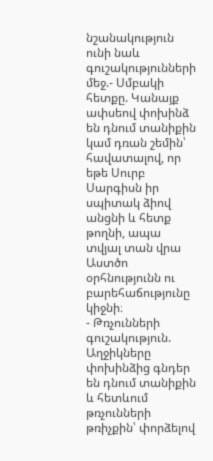նշանակություն ունի նաև գուշակությունների մեջ.- Սմբակի հետքը. Կանայք ափսեով փոխինձ են դնում տանիքին կամ դռան շեմին՝ հավատալով, որ եթե Սուրբ Սարգիսն իր սպիտակ ձիով անցնի և հետք թողնի, ապա տվյալ տան վրա Աստծո օրհնությունն ու բարեհաճությունը կիջնի։
- Թռչունների գուշակություն. Աղջիկները փոխինձից գնդեր են դնում տանիքին և հետևում թռչունների թռիչքին՝ փորձելով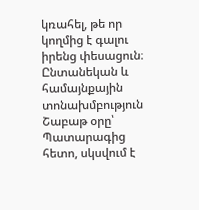կռահել, թե որ կողմից է գալու իրենց փեսացուն։
Ընտանեկան և համայնքային տոնախմբություն
Շաբաթ օրը՝ Պատարագից հետո, սկսվում է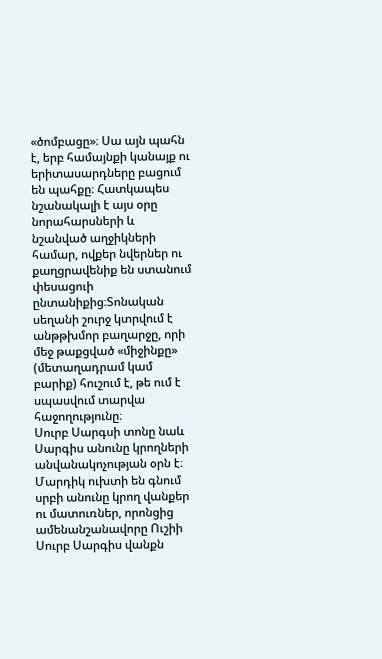«ծոմբացը»։ Սա այն պահն է, երբ համայնքի կանայք ու երիտասարդները բացում են պահքը։ Հատկապես նշանակալի է այս օրը նորահարսների և նշանված աղջիկների համար, ովքեր նվերներ ու քաղցրավենիք են ստանում փեսացուի ընտանիքից։Տոնական սեղանի շուրջ կտրվում է անթթխմոր բաղարջը, որի մեջ թաքցված «միջինքը» (մետաղադրամ կամ բարիք) հուշում է, թե ում է սպասվում տարվա հաջողությունը։
Սուրբ Սարգսի տոնը նաև Սարգիս անունը կրողների անվանակոչության օրն է։ Մարդիկ ուխտի են գնում սրբի անունը կրող վանքեր ու մատուռներ, որոնցից ամենանշանավորը Ուշիի Սուրբ Սարգիս վանքն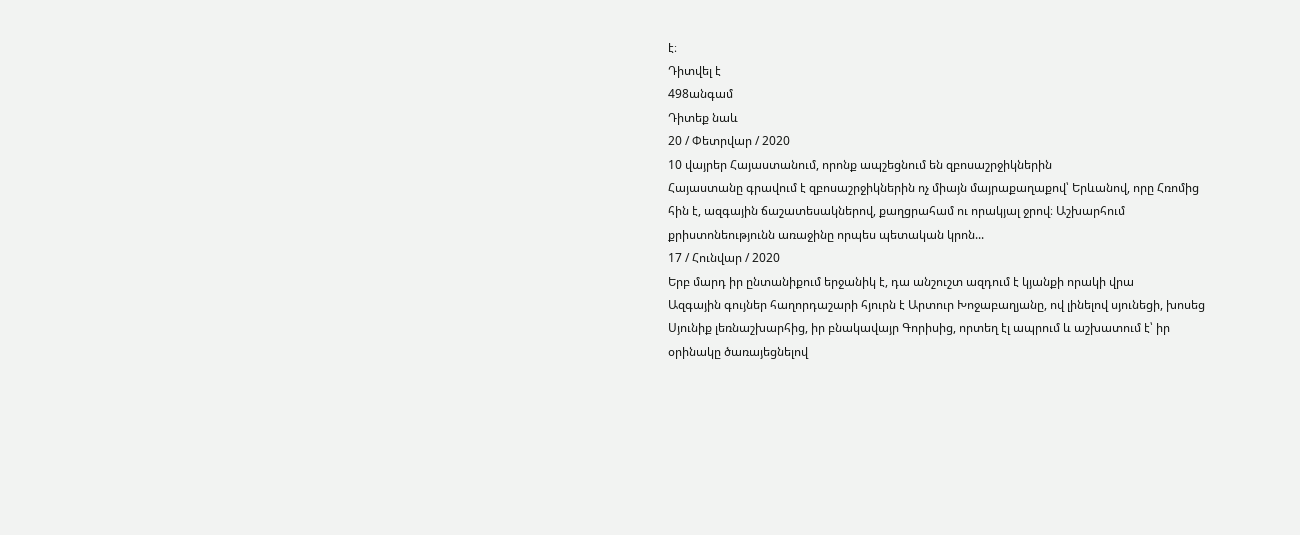է։
Դիտվել է
498անգամ
Դիտեք նաև
20 / Փետրվար / 2020
10 վայրեր Հայաստանում, որոնք ապշեցնում են զբոսաշրջիկներին
Հայաստանը գրավում է զբոսաշրջիկներին ոչ միայն մայրաքաղաքով՝ Երևանով, որը Հռոմից հին է, ազգային ճաշատեսակներով, քաղցրահամ ու որակյալ ջրով։ Աշխարհում քրիստոնեությունն առաջինը որպես պետական կրոն...
17 / Հունվար / 2020
Երբ մարդ իր ընտանիքում երջանիկ է, դա անշուշտ ազդում է կյանքի որակի վրա
Ազգային գույներ հաղորդաշարի հյուրն է Արտուր Խոջաբաղյանը, ով լինելով սյունեցի, խոսեց Սյունիք լեռնաշխարհից, իր բնակավայր Գորիսից, որտեղ էլ ապրում և աշխատում է՝ իր օրինակը ծառայեցնելով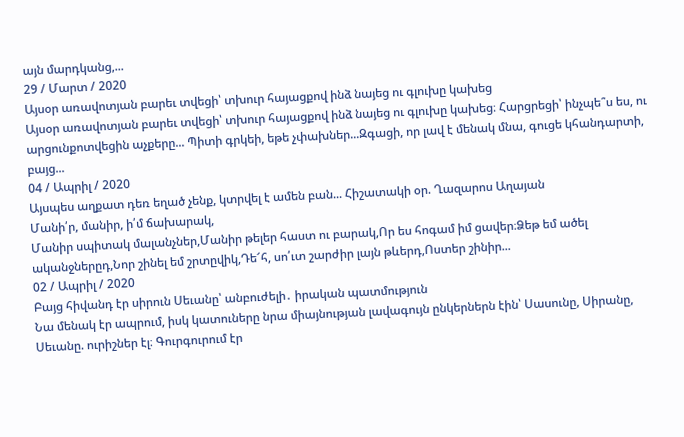այն մարդկանց,...
29 / Մարտ / 2020
Այսօր առավոտյան բարեւ տվեցի՝ տխուր հայացքով ինձ նայեց ու գլուխը կախեց
Այսօր առավոտյան բարեւ տվեցի՝ տխուր հայացքով ինձ նայեց ու գլուխը կախեց։ Հարցրեցի՝ ինչպե՞ս ես, ու արցունքոտվեցին աչքերը... Պիտի գրկեի, եթե չփախներ...Զգացի, որ լավ է մենակ մնա, գուցե կհանդարտի, բայց...
04 / Ապրիլ / 2020
Այսպես աղքատ դեռ եղած չենք, կտրվել է ամեն բան... Հիշատակի օր. Ղազարոս Աղայան
Մանի՛ր, մանիր, ի՛մ ճախարակ,
Մանիր սպիտակ մալանչներ,Մանիր թելեր հաստ ու բարակ,Որ ես հոգամ իմ ցավեր։Ձեթ եմ ածել ականջներըդ,Նոր շինել եմ շրտըվիկ,Դե՜հ, սո՛ւտ շարժիր լայն թևերդ,Ոստեր շինիր...
02 / Ապրիլ / 2020
Բայց հիվանդ էր սիրուն Սեւանը՝ անբուժելի․ իրական պատմություն
Նա մենակ էր ապրում, իսկ կատուները նրա միայնության լավագույն ընկերներն էին՝ Սասունը, Սիրանը, Սեւանը. ուրիշներ էլ։ Գուրգուրում էր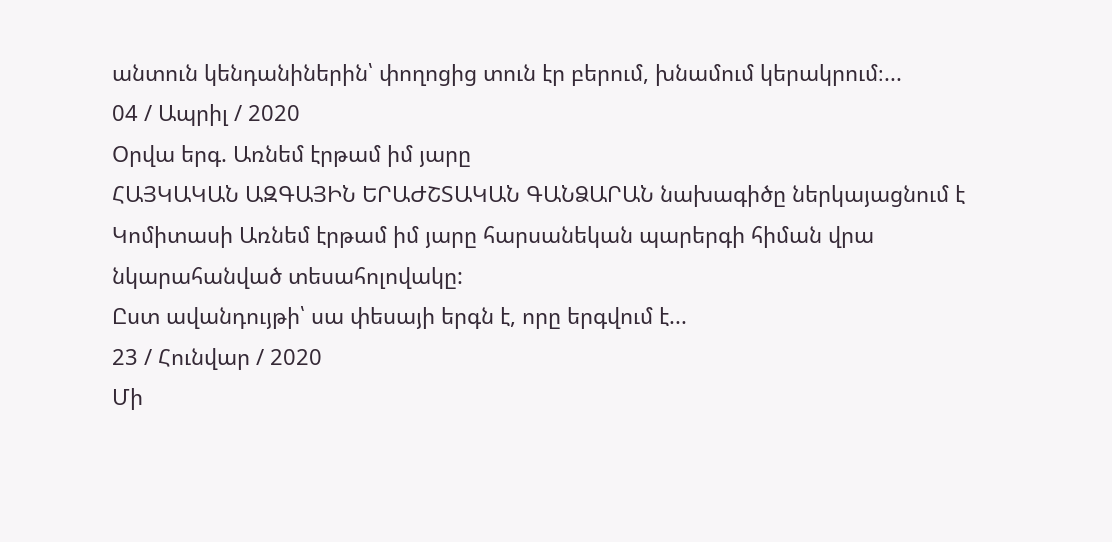անտուն կենդանիներին՝ փողոցից տուն էր բերում, խնամում կերակրում։...
04 / Ապրիլ / 2020
Օրվա երգ. Առնեմ էրթամ իմ յարը
ՀԱՅԿԱԿԱՆ ԱԶԳԱՅԻՆ ԵՐԱԺՇՏԱԿԱՆ ԳԱՆՁԱՐԱՆ նախագիծը ներկայացնում է Կոմիտասի Առնեմ էրթամ իմ յարը հարսանեկան պարերգի հիման վրա նկարահանված տեսահոլովակը:
Ըստ ավանդույթի՝ սա փեսայի երգն է, որը երգվում է...
23 / Հունվար / 2020
Մի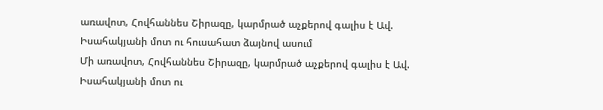առավոտ, Հովհաննես Շիրազը, կարմրած աչքերով գալիս է Ավ. Իսահակյանի մոտ ու հուսահատ ձայնով ասում
Մի առավոտ, Հովհաննես Շիրազը, կարմրած աչքերով գալիս է Ավ. Իսահակյանի մոտ ու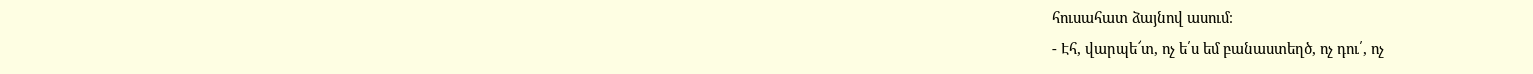հուսահատ ձայնով ասում։
- Էհ, վարպե՜տ, ոչ ե՛ս եմ բանաստեղծ, ոչ դու՛, ոչ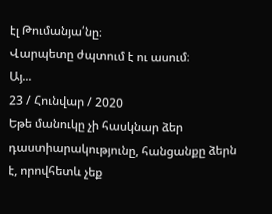էլ Թումանյա՛նը։
Վարպետը ժպտում է ու ասում։
Այ...
23 / Հունվար / 2020
Եթե մանուկը չի հասկնար ձեր դաստիարակությունը, հանցանքը ձերն է, որովհետև չեք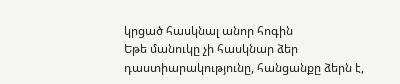կրցած հասկնալ անոր հոգին
Եթե մանուկը չի հասկնար ձեր դաստիարակությունը, հանցանքը ձերն է,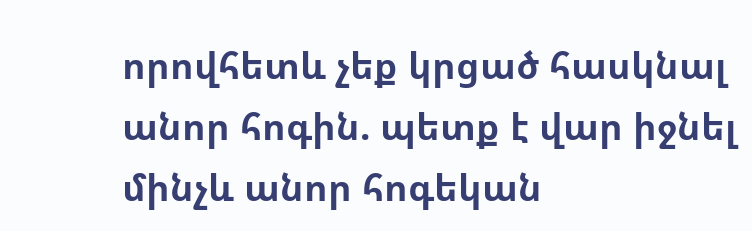որովհետև չեք կրցած հասկնալ անոր հոգին. պետք է վար իջնել մինչև անոր հոգեկան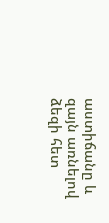աստիճանը և զայն առնելով ձեզի հետ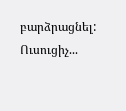բարձրացնել:
Ուսուցիչ...